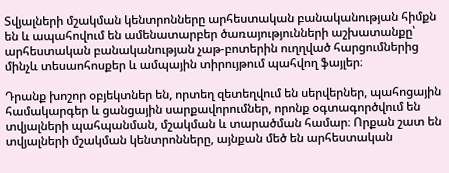Տվյալների մշակման կենտրոնները արհեստական բանականության հիմքն են և ապահովում են ամենատարբեր ծառայությունների աշխատանքը՝ արհեստական բանականության չաթ-բոտերին ուղղված հարցումներից մինչև տեսաոհոսքեր և ամպային տիրույթում պահվող ֆայլեր։

Դրանք խոշոր օբյեկտներ են, որտեղ զետեղվում են սերվերներ, պահոցային համակարգեր և ցանցային սարքավորումներ, որոնք օգտագործվում են տվյալների պահպանման, մշակման և տարածման համար։ Որքան շատ են տվյալների մշակման կենտրոնները, այնքան մեծ են արհեստական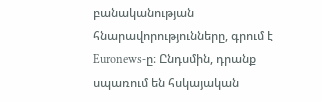բանականության հնարավորությունները, գրում է Euronews-ը։ Ընդսմին, դրանք սպառում են հսկայական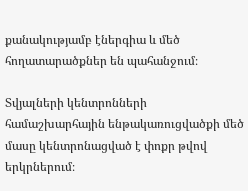քանակությամբ էներգիա և մեծ հողատարածքներ են պահանջում։

Տվյալների կենտրոնների համաշխարհային ենթակառուցվածքի մեծ մասը կենտրոնացված է փոքր թվով երկրներում։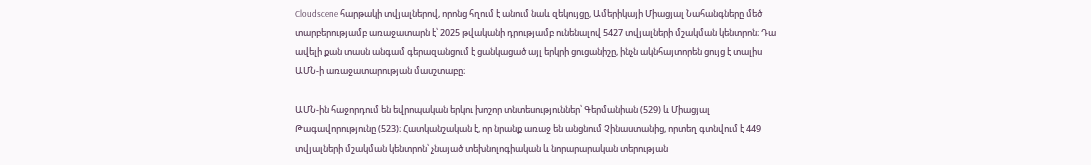Cloudscene հարթակի տվյալներով, որոնց հղում է անում նաև զեկույցը, Ամերիկայի Միացյալ Նահանգները մեծ տարբերությամբ առաջատարն է՝ 2025 թվականի դրությամբ ունենալով 5427 տվյալների մշակման կենտրոն։ Դա ավելի քան տասն անգամ գերազանցում է ցանկացած այլ երկրի ցուցանիշը, ինչն ակնհայտորեն ցույց է տալիս ԱՄՆ-ի առաջատարության մասշտաբը։

ԱՄՆ-ին հաջորդում են եվրոպական երկու խոշոր տնտեսություններ՝ Գերմանիան (529) և Միացյալ Թագավորությունը (523)։ Հատկանշական է, որ նրանք առաջ են անցնում Չինաստանից, որտեղ գտնվում է 449 տվյալների մշակման կենտրոն՝ չնայած տեխնոլոգիական և նորարարական տերության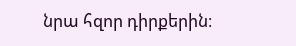նրա հզոր դիրքերին։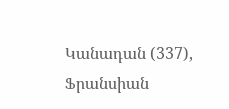Կանադան (337), Ֆրանսիան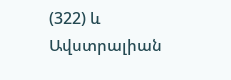(322) և Ավստրալիան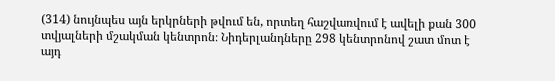(314) նույնպես այն երկրների թվում են, որտեղ հաշվառվում է ավելի քան 300 տվյալների մշակման կենտրոն։ Նիդերլանդները 298 կենտրոնով շատ մոտ է այդ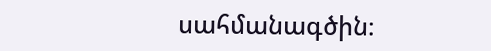սահմանագծին։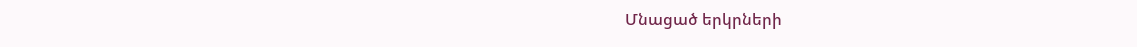Մնացած երկրների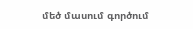մեծ մասում գործում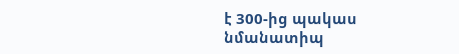է 300-ից պակաս նմանատիպ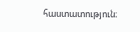հաստատություն։